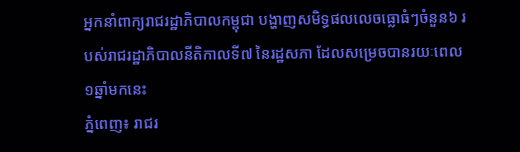អ្នកនាំពាក្យរាជរដ្ឋាភិបាលកម្ពុជា បង្ហាញសមិទ្ធផលលេចធ្លោធំៗចំនួន៦ របស់រាជរដ្ឋាភិបាលនីតិកាលទី៧ នៃរដ្ឋសភា ដែលសម្រេចបានរយៈពេល១ឆ្នាំមកនេះ
ភ្នំពេញ៖ រាជរ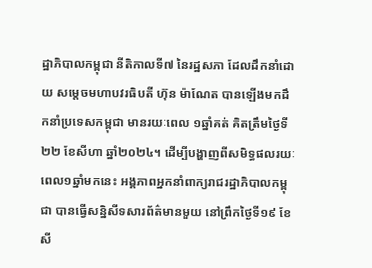ដ្ឋាភិបាលកម្ពុជា នីតិកាលទី៧ នៃរដ្ឋសភា ដែលដឹកនាំដោយ សម្តេចមហាបវរធិបតី ហ៊ុន ម៉ាណែត បានឡើងមកដឹកនាំប្រទេសកម្ពុជា មានរយៈពេល ១ឆ្នាំគត់ គិតត្រឹមថ្ងៃទី២២ ខែសីហា ឆ្នាំ២០២៤។ ដើម្បីបង្ហាញពីសមិទ្ធផលរយៈពេល១ឆ្នាំមកនេះ អង្គភាពអ្នកនាំពាក្យរាជរដ្ឋាភិបាលកម្ពុជា បានធ្វើសន្និសីទសារព័ត៌មានមួយ នៅព្រឹកថ្ងៃទី១៩ ខែសី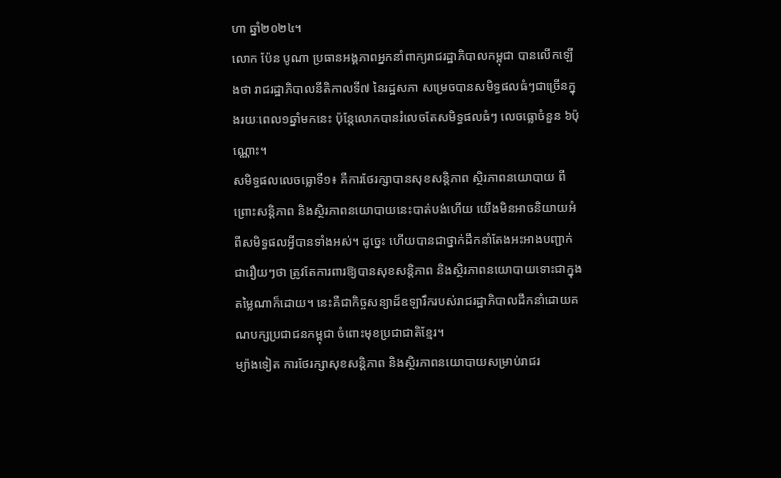ហា ឆ្នាំ២០២៤។
លោក ប៉ែន បូណា ប្រធានអង្គភាពអ្នកនាំពាក្យរាជរដ្ឋាភិបាលកម្ពុជា បានលើកឡើងថា រាជរដ្ឋាភិបាលនីតិកាលទី៧ នៃរដ្ឋសភា សម្រេចបានសមិទ្ធផលធំៗជាច្រើនក្នុងរយៈពេល១ឆ្នាំមកនេះ ប៉ុន្តែលោកបានរំលេចតែសមិទ្ធផលធំៗ លេចធ្លោចំនួន ៦ប៉ុណ្ណោះ។
សមិទ្ធផលលេចធ្លោទី១៖ គឺការថែរក្សាបានសុខសន្តិភាព ស្ថិរភាពនយោបាយ ពីព្រោះសន្តិភាព និងស្ថិរភាពនយោបាយនេះបាត់បង់ហើយ យើងមិនអាចនិយាយអំពីសមិទ្ធផលអ្វីបានទាំងអស់។ ដូច្នេះ ហើយបានជាថ្នាក់ដឹកនាំតែងអះអាងបញ្ជាក់ជារឿយៗថា ត្រូវតែការពារឱ្យបានសុខសន្តិភាព និងស្ថិរភាពនយោបាយទោះជាក្នុងតម្លៃណាក៏ដោយ។ នេះគឺជាកិច្ចសន្យាដ៏ឧឡារឹករបស់រាជរដ្ឋាភិបាលដឹកនាំដោយគណបក្សប្រជាជនកម្ពុជា ចំពោះមុខប្រជាជាតិខ្មែរ។
ម្យ៉ាងទៀត ការថែរក្សាសុខសន្តិភាព និងស្ថិរភាពនយោបាយសម្រាប់រាជរ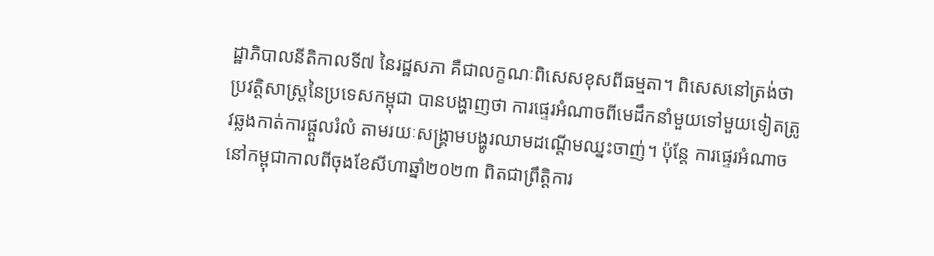ដ្ឋាភិបាលនីតិកាលទី៧ នៃរដ្ឋសភា គឺជាលក្ខណៈពិសេសខុសពីធម្មតា។ ពិសេសនៅត្រង់ថា ប្រវត្តិសាស្ត្រនៃប្រទេសកម្ពុជា បានបង្ហាញថា ការផ្ទេរអំណាចពីមេដឹកនាំមួយទៅមួយទៀតត្រូវឆ្លងកាត់ការផ្តួលរំលំ តាមរយៈសង្គ្រាមបង្ហូរឈាមដណ្តើមឈ្នះចាញ់។ ប៉ុន្តែ ការផ្ទេរអំណាចនៅកម្ពុជាកាលពីចុងខែសីហាឆ្នាំ២០២៣ ពិតជាព្រឹត្តិការ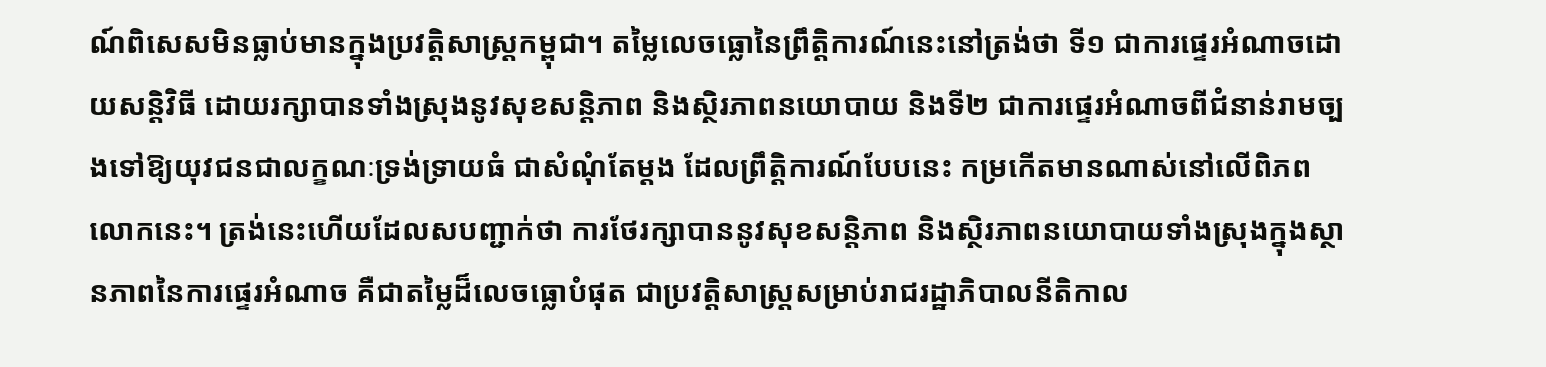ណ៍ពិសេសមិនធ្លាប់មានក្នុងប្រវត្តិសាស្ត្រកម្ពុជា។ តម្លៃលេចធ្លោនៃព្រឹត្តិការណ៍នេះនៅត្រង់ថា ទី១ ជាការផ្ទេរអំណាចដោយសន្តិវិធី ដោយរក្សាបានទាំងស្រុងនូវសុខសន្តិភាព និងស្ថិរភាពនយោបាយ និងទី២ ជាការផ្ទេរអំណាចពីជំនាន់រាមច្បងទៅឱ្យយុវជនជាលក្ខណៈទ្រង់ទ្រាយធំ ជាសំណុំតែម្តង ដែលព្រឹត្តិការណ៍បែបនេះ កម្រកើតមានណាស់នៅលើពិភពលោកនេះ។ ត្រង់នេះហើយដែលសបញ្ជាក់ថា ការថែរក្សាបាននូវសុខសន្តិភាព និងស្ថិរភាពនយោបាយទាំងស្រុងក្នុងស្ថានភាពនៃការផ្ទេរអំណាច គឺជាតម្លៃដ៏លេចធ្លោបំផុត ជាប្រវត្តិសាស្ត្រសម្រាប់រាជរដ្ឋាភិបាលនីតិកាល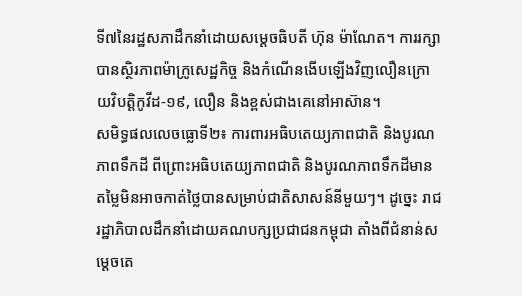ទី៧នៃរដ្ឋសភាដឹកនាំដោយសម្តេចធិបតី ហ៊ុន ម៉ាណែត។ ការរក្សាបានស្ថិរភាពម៉ាក្រូសេដ្ឋកិច្ច និងកំណើនងើបឡើងវិញលឿនក្រោយវិបត្តិកូវីដ-១៩, លឿន និងខ្ពស់ជាងគេនៅអាស៊ាន។
សមិទ្ធផលលេចធ្លោទី២៖ ការពារអធិបតេយ្យភាពជាតិ និងបូរណភាពទឹកដី ពីព្រោះអធិបតេយ្យភាពជាតិ និងបូរណភាពទឹកដីមានតម្លៃមិនអាចកាត់ថ្លៃបានសម្រាប់ជាតិសាសន៍នីមួយៗ។ ដូច្នេះ រាជរដ្ឋាភិបាលដឹកនាំដោយគណបក្សប្រជាជនកម្ពុជា តាំងពីជំនាន់សម្តេចតេ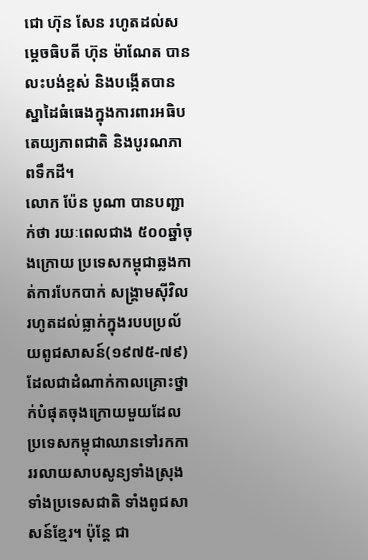ជោ ហ៊ុន សែន រហូតដល់សម្តេចធិបតី ហ៊ុន ម៉ាណែត បានលះបង់ខ្ពស់ និងបង្កើតបានស្នាដៃធំធេងក្នុងការពារអធិបតេយ្យភាពជាតិ និងបូរណភាពទឹកដី។
លោក ប៉ែន បូណា បានបញ្ជាក់ថា រយៈពេលជាង ៥០០ឆ្នាំចុងក្រោយ ប្រទេសកម្ពុជាឆ្លងកាត់ការបែកបាក់ សង្គ្រាមស៊ីវិល រហូតដល់ធ្លាក់ក្នុងរបបប្រល័យពូជសាសន៍(១៩៧៥-៧៩) ដែលជាដំណាក់កាលគ្រោះថ្នាក់បំផុតចុងក្រោយមួយដែលប្រទេសកម្ពុជាឈានទៅរកការរលាយសាបសូន្យទាំងស្រុង ទាំងប្រទេសជាតិ ទាំងពូជសាសន៍ខ្មែរ។ ប៉ុន្តែ ជា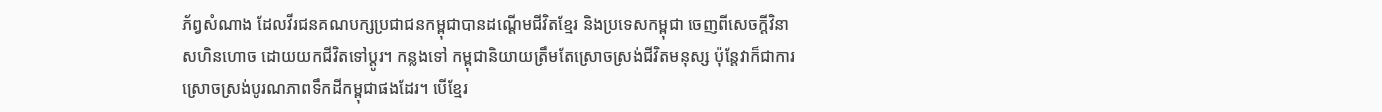ភ័ព្វសំណាង ដែលវីរជនគណបក្សប្រជាជនកម្ពុជាបានដណ្តើមជីវិតខ្មែរ និងប្រទេសកម្ពុជា ចេញពីសេចក្តីវិនាសហិនហោច ដោយយកជីវិតទៅប្តូរ។ កន្លងទៅ កម្ពុជានិយាយត្រឹមតែស្រោចស្រង់ជីវិតមនុស្ស ប៉ុន្តែវាក៏ជាការស្រោចស្រង់បូរណភាពទឹកដីកម្ពុជាផងដែរ។ បើខ្មែរ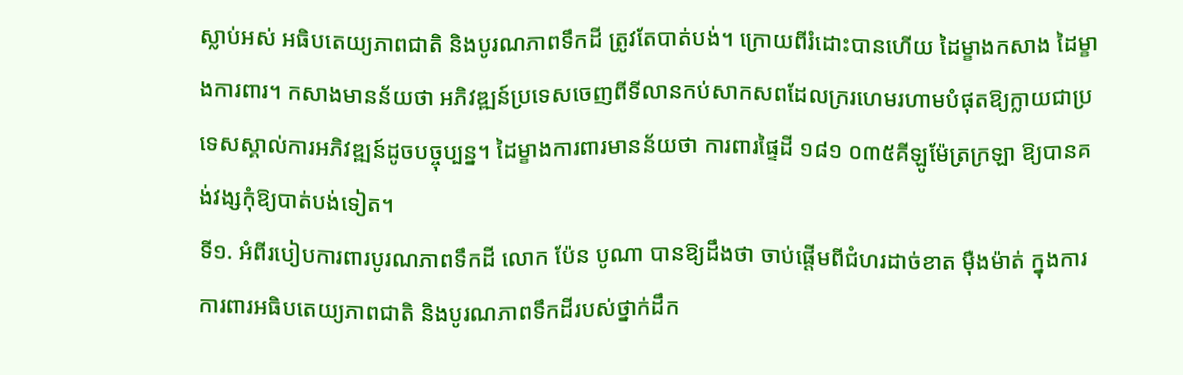ស្លាប់អស់ អធិបតេយ្យភាពជាតិ និងបូរណភាពទឹកដី ត្រូវតែបាត់បង់។ ក្រោយពីរំដោះបានហើយ ដៃម្ខាងកសាង ដៃម្ខាងការពារ។ កសាងមានន័យថា អភិវឌ្ឍន៍ប្រទេសចេញពីទីលានកប់សាកសពដែលក្ររហេមរហាមបំផុតឱ្យក្លាយជាប្រទេសស្គាល់ការអភិវឌ្ឍន៍ដូចបច្ចុប្បន្ន។ ដៃម្ខាងការពារមានន័យថា ការពារផ្ទៃដី ១៨១ ០៣៥គីឡូម៉ែត្រក្រឡា ឱ្យបានគង់វង្សកុំឱ្យបាត់បង់ទៀត។
ទី១. អំពីរបៀបការពារបូរណភាពទឹកដី លោក ប៉ែន បូណា បានឱ្យដឹងថា ចាប់ផ្តើមពីជំហរដាច់ខាត ម៉ឺងម៉ាត់ ក្នុងការការពារអធិបតេយ្យភាពជាតិ និងបូរណភាពទឹកដីរបស់ថ្នាក់ដឹក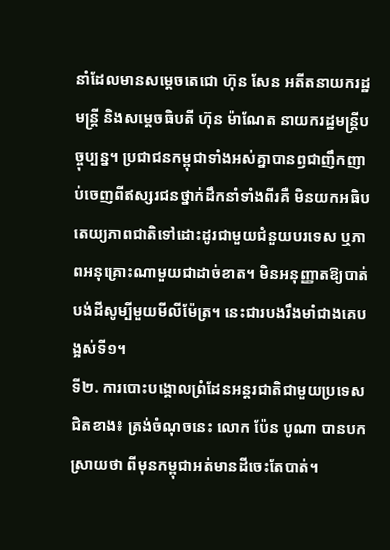នាំដែលមានសម្តេចតេជោ ហ៊ុន សែន អតីតនាយករដ្ឋមន្ត្រី និងសម្តេចធិបតី ហ៊ុន ម៉ាណែត នាយករដ្ឋមន្ត្រីបច្ចុប្បន្ន។ ប្រជាជនកម្ពុជាទាំងអស់គ្នាបានឭជាញឹកញាប់ចេញពីឥស្សរជនថ្នាក់ដឹកនាំទាំងពីរគឺ មិនយកអធិបតេយ្យភាពជាតិទៅដោះដូរជាមួយជំនួយបរទេស ឬភាពអនុគ្រោះណាមួយជាដាច់ខាត។ មិនអនុញ្ញាតឱ្យបាត់បង់ដីសូម្បីមួយមីលីម៉ែត្រ។ នេះជារបងរឹងមាំជាងគេបង្អស់ទី១។
ទី២. ការបោះបង្គោលព្រំដែនអន្តរជាតិជាមួយប្រទេសជិតខាង៖ ត្រង់ចំណុចនេះ លោក ប៉ែន បូណា បានបកស្រាយថា ពីមុនកម្ពុជាអត់មានដីចេះតែបាត់។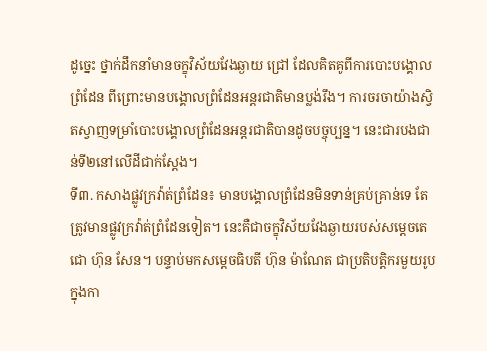ដូច្នេះ ថ្នាក់ដឹកនាំមានចក្ខុវិស័យវែងឆ្ងាយ ជ្រៅ ដែលគិតគូពីការបោះបង្គោលព្រំដែន ពីព្រោះមានបង្គោលព្រំដែនអន្តរជាតិមានប្លង់រឹង។ ការចរចាយ៉ាងស្វិតស្វាញទម្រាំបោះបង្គោលព្រំដែនអន្តរជាតិបានដូចបច្ចុប្បន្ន។ នេះជារបងជាន់ទី២នៅលើដីជាក់ស្តែង។
ទី៣. កសាងផ្លូវក្រវ៉ាត់ព្រំដែន៖ មានបង្គោលព្រំដែនមិនទាន់គ្រប់គ្រាន់ទេ តែត្រូវមានផ្លូវក្រវ៉ាត់ព្រំដែនទៀត។ នេះគឺជាចក្ខុវិស័យវែងឆ្ងាយរបស់សម្តេចតេជោ ហ៊ុន សែន។ បន្ទាប់មកសម្តេចធិបតី ហ៊ុន ម៉ាណែត ជាប្រតិបត្តិករមួយរូបក្នុងកា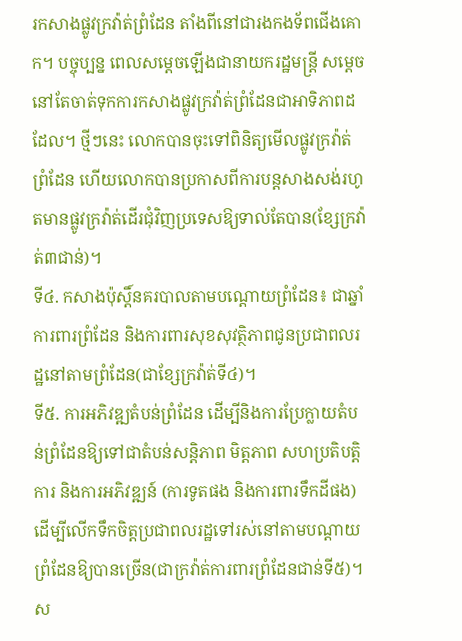រកសាងផ្លូវក្រវ៉ាត់ព្រំដែន តាំងពីនៅជារងកងទ័ពជើងគោក។ បច្ចុប្បន្ន ពេលសម្តេចឡើងជានាយករដ្ឋមន្ត្រី សម្តេចនៅតែចាត់ទុកការកសាងផ្លូវក្រវ៉ាត់ព្រំដែនជាអាទិភាពដដែល។ ថ្មីៗនេះ លោកបានចុះទៅពិនិត្យមើលផ្លូវក្រវ៉ាត់ព្រំដែន ហើយលោកបានប្រកាសពីការបន្តសាងសង់រហូតមានផ្លូវក្រវ៉ាត់ដើរជុំវិញប្រទេសឱ្យទាល់តែបាន(ខ្សែក្រវ៉ាត់៣ជាន់)។
ទី៤. កសាងប៉ុស្តិ៍នគរបាលតាមបណ្តោយព្រំដែន៖ ជាឆ្នាំការពារព្រំដែន និងការពារសុខសុវត្ថិភាពជូនប្រជាពលរដ្ឋនៅតាមព្រំដែន(ជាខ្សែក្រវ៉ាត់ទី៤)។
ទី៥. ការអភិវឌ្ឍតំបន់ព្រំដែន ដើម្បីនិងការប្រែក្លាយតំបន់ព្រំដែនឱ្យទៅជាតំបន់សន្តិភាព មិត្តភាព សហប្រតិបត្តិការ និងការអភិវឌ្ឍន៍ (ការទូតផង និងការពារទឹកដីផង) ដើម្បីលើកទឹកចិត្តប្រជាពលរដ្ឋទៅរស់នៅតាមបណ្តាយព្រំដែនឱ្យបានច្រើន(ជាក្រវ៉ាត់ការពារព្រំដែនជាន់ទី៥)។ ស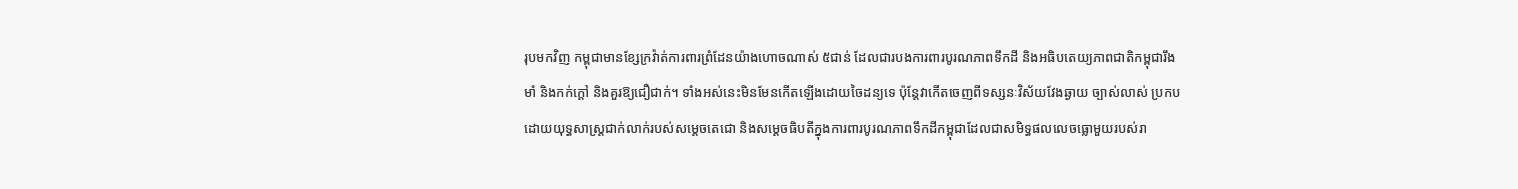រុបមកវិញ កម្ពុជាមានខ្សែក្រវ៉ាត់ការពារព្រំដែនយ៉ាងហោចណាស់ ៥ជាន់ ដែលជារបងការពារបូរណភាពទឹកដី និងអធិបតេយ្យភាពជាតិកម្ពុជារឹងមាំ និងកក់ក្តៅ និងគួរឱ្យជឿជាក់។ ទាំងអស់នេះមិនមែនកើតឡើងដោយចៃដន្យទេ ប៉ុន្តែវាកើតចេញពីទស្សនៈវិស័យវែងឆ្ងាយ ច្បាស់លាស់ ប្រកបដោយយុទ្ធសាស្ត្រជាក់លាក់របស់សម្តេចតេជោ និងសម្តេចធិបតីក្នុងការពារបូរណភាពទឹកដីកម្ពុជាដែលជាសមិទ្ធផលលេចធ្លោមួយរបស់រា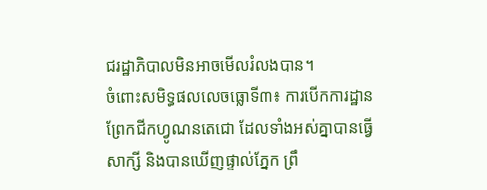ជរដ្ឋាភិបាលមិនអាចមើលរំលងបាន។
ចំពោះសមិទ្ធផលលេចធ្លោទី៣៖ ការបើកការដ្ឋានព្រែកជីកហ្វូណនតេជោ ដែលទាំងអស់គ្នាបានធ្វើសាក្សី និងបានឃើញផ្ទាល់ភ្នែក ព្រឹ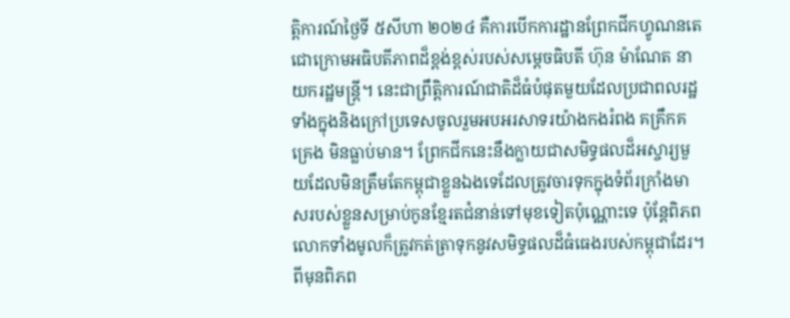ត្តិការណ៍ថ្ងៃទី ៥សីហា ២០២៤ គឺការបើកការដ្ឋានព្រែកជីកហ្វូណនតេជោក្រោមអធិបតីភាពដ៏ខ្ពង់ខ្ពស់របស់សម្តេចធិបតី ហ៊ុន ម៉ាណែត នាយករដ្ឋមន្ត្រី។ នេះជាព្រឹត្តិការណ៍ជាតិដ៏ធំបំផុតមួយដែលប្រជាពលរដ្ឋទាំងក្នុងនិងក្រៅប្រទេសចូលរួមអបអរសាទរយ៉ាងកងរំពង គគ្រឹកគគ្រេង មិនធ្លាប់មាន។ ព្រែកជីកនេះនឹងក្លាយជាសមិទ្ធផលដ៏អស្ចារ្យមួយដែលមិនត្រឹមតែកម្ពុជាខ្លួនឯងទេដែលត្រូវចារទុកក្នុងទំព័រក្រាំងមាសរបស់ខ្លួនសម្រាប់កូនខ្មែរតជំនាន់ទៅមុខទៀតប៉ុណ្ណោះទេ ប៉ុន្តែពិភពលោកទាំងមូលក៏ត្រូវកត់ត្រាទុកនូវសមិទ្ធផលដ៏ធំធេងរបស់កម្ពុជាដែរ។ ពីមុនពិភព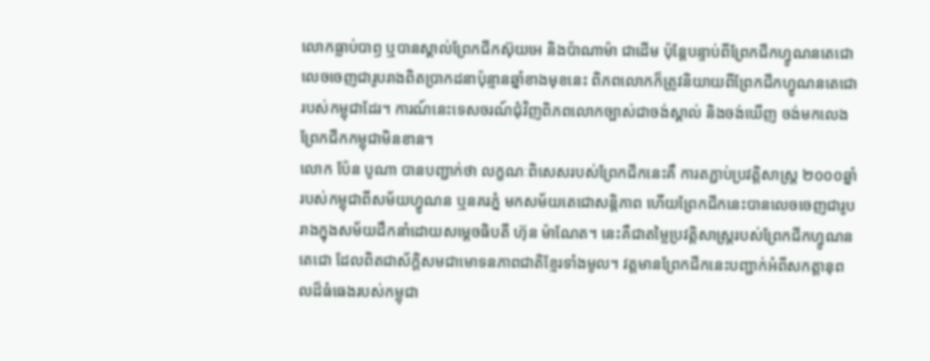លោកធ្លាប់បាឭ ឬបានស្គាល់ព្រែកជីកស៊ុយអេ និងប៉ាណាម៉ា ជាដើម ប៉ុន្តែបន្ទាប់ពីព្រែកជីកហ្វូណនតេជោលេចចេញជារូបរាងពិតប្រាកដនាប៉ុន្មានឆ្នាំខាងមុខនេះ ពិភពលោកក៏ត្រូវនិយាយពីព្រែកជីកហ្វូណនតេជោរបស់កម្ពុជាដែរ។ ការណ៍នេះទេសចរណ៍ជុំវិញពិភពលោកច្បាស់ជាចង់ស្គាល់ និងចង់ឃើញ ចង់មកលេងព្រែកជីកកម្ពុជាមិនខាន។
លោក ប៉ែន បូណា បានបញ្ជាក់ថា លក្ខណៈពិសេសរបស់ព្រែកជីកនេះគឺ ការតភ្ជាប់ប្រវត្តិសាស្ត្រ ២០០០ឆ្នាំ របស់កម្ពុជាពីសម័យហ្វូណន ឬនគរភ្នំ មកសម័យតេជោសន្តិភាព ហើយព្រែកជីកនេះបានលេចចេញជារូបរាងក្នុងសម័យដឹកនាំដោយសម្តេចធិបតី ហ៊ុន ម៉ាណែត។ នេះគឺជាតម្លៃប្រវត្តិសាស្ត្ររបស់ព្រែកជីកហ្វូណនតេជោ ដែលពិតជាស័ក្តិសមជាមោទនភាពជាតិខ្មែរទាំងមូល។ វត្តមានព្រែកជីកនេះបញ្ជាក់អំពីសកត្តានុពលដ៏ធំធេងរបស់កម្ពុជា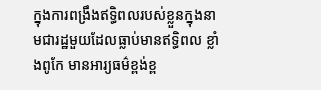ក្នុងការពង្រឹងឥទ្ធិពលរបស់ខ្លួនក្នុងនាមជារដ្ឋមួយដែលធ្លាប់មានឥទ្ធិពល ខ្លាំងពូកែ មានអារ្យធម៌ខ្ពង់ខ្ព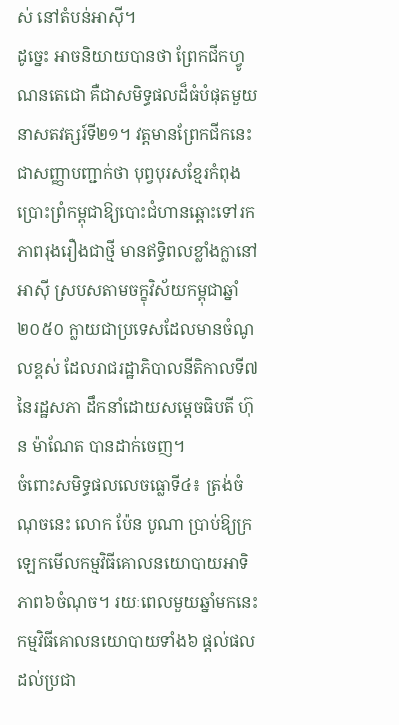ស់ នៅតំបន់អាស៊ី។
ដូច្នេះ អាចនិយាយបានថា ព្រែកជីកហ្វូណនតេជោ គឺជាសមិទ្ធផលដ៏ធំបំផុតមួយនាសតវត្សរ៍ទី២១។ វត្តមានព្រែកជីកនេះ ជាសញ្ញាបញ្ជាក់ថា បុព្វបុរសខ្មែរកំពុងប្រោះព្រំកម្ពុជាឱ្យបោះជំហានឆ្ពោះទៅរកភាពរុងរឿងជាថ្មី មានឥទ្ធិពលខ្លាំងក្លានៅអាស៊ី ស្របសតាមចក្ខុវិស័យកម្ពុជាឆ្នាំ២០៥០ ក្លាយជាប្រទេសដែលមានចំណូលខ្ពស់ ដែលរាជរដ្ឋាភិបាលនីតិកាលទី៧ នៃរដ្ឋសភា ដឹកនាំដោយសម្តេចធិបតី ហ៊ុន ម៉ាណែត បានដាក់ចេញ។
ចំពោះសមិទ្ធផលលេចធ្លោទី៤៖ ត្រង់ចំណុចនេះ លោក ប៉ែន បូណា ប្រាប់ឱ្យក្រឡេកមើលកម្មវិធីគោលនយោបាយអាទិភាព៦ចំណុច។ រយៈពេលមួយឆ្នាំមកនេះ កម្មវិធីគោលនយោបាយទាំង៦ ផ្តល់ផលដល់ប្រជា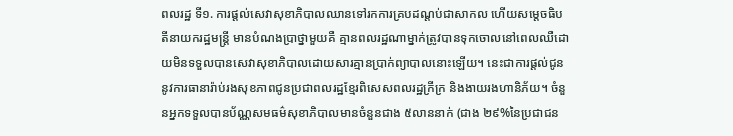ពលរដ្ឋ ទី១. ការផ្តល់សេវាសុខាភិបាលឈានទៅរកការគ្របដណ្តប់ជាសាកល ហើយសម្តេចធិបតីនាយករដ្ឋមន្ត្រី មានបំណងប្រាថ្នាមួយគឺ គ្មានពលរដ្ឋណាម្នាក់ត្រូវបានទុកចោលនៅពេលឈឺដោយមិនទទួលបានសេវាសុខាភិបាលដោយសារគ្មានប្រាក់ព្យាបាលនោះឡើយ។ នេះជាការផ្តល់ជូននូវការធានារ៉ាប់រងសុខភាពជូនប្រជាពលរដ្ឋខ្មែរពិសេសពលរដ្ឋក្រីក្រ និងងាយរងហានិភ័យ។ ចំនួនអ្នកទទួលបានប័ណ្ណសមធម៌សុខាភិបាលមានចំនួនជាង ៥លាននាក់ (ជាង ២៩%នៃប្រជាជន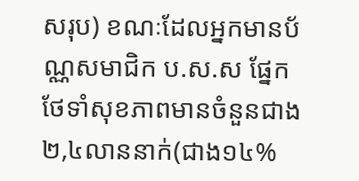សរុប) ខណៈដែលអ្នកមានប័ណ្ណសមាជិក ប.ស.ស ផ្នែកថែទាំសុខភាពមានចំនួនជាង ២,៤លាននាក់(ជាង១៤%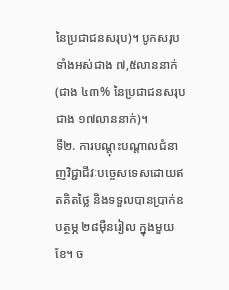នៃប្រជាជនសរុប)។ បូកសរុបទាំងអស់ជាង ៧,៥លាននាក់ (ជាង ៤៣% នៃប្រជាជនសរុបជាង ១៧លាននាក់)។
ទី២. ការបណ្តុះបណ្តាលជំនាញវិជ្ជាជីវៈបច្ចេសទេសដោយឥតគិតថ្លៃ និងទទួលបានប្រាក់ឧបត្ថម្ភ ២៨ម៉ឺនរៀល ក្នុងមួយខែ។ ច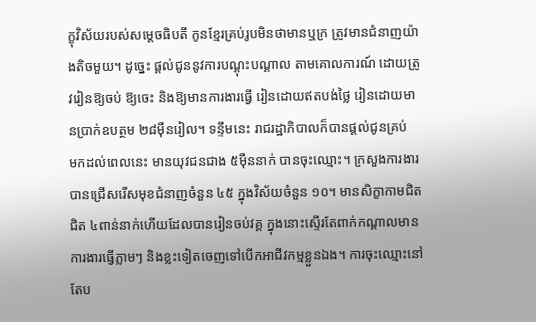ក្ខុវិស័យរបស់សម្តេចធិបតី កូនខ្មែរគ្រប់រូបមិនថាមានឬក្រ ត្រូវមានជំនាញយ៉ាងតិចមួយ។ ដូច្នេះ ផ្តល់ជូននូវការបណ្តុះបណ្តាល តាមគោលការណ៍ ដោយត្រូវរៀនឱ្យចប់ ឱ្យចេះ និងឱ្យមានការងារធ្វើ រៀនដោយឥតបង់ថ្លៃ រៀនដោយមានប្រាក់ឧបត្ថម ២៨ម៉ឺនរៀល។ ទន្ទឹមនេះ រាជរដ្ឋាភិបាលក៏បានផ្តល់ជូនគ្រប់
មកដល់ពេលនេះ មានយុវជនជាង ៥ម៉ឺននាក់ បានចុះឈ្មោះ។ ក្រសួងការងារបានជ្រើសរើសមុខជំនាញចំនួន ៤៥ ក្នុងវិស័យចំនួន ១០។ មានសិក្ខាកាមជិតជិត ៤ពាន់នាក់ហើយដែលបានរៀនចប់វគ្គ ក្នុងនោះស្ទើរតែពាក់កណ្តាលមានការងារធ្វើភ្លាមៗ និងខ្លះទៀតចេញទៅបើកអាជីវកម្មខ្លួនឯង។ ការចុះឈ្មោះនៅតែប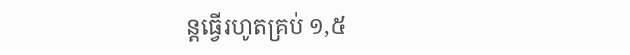ន្តធ្វើរហូតគ្រប់ ១,៥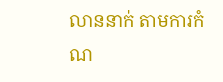លាននាក់ តាមការកំណ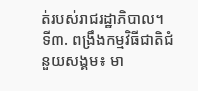ត់របស់រាជរដ្ឋាភិបាល។
ទី៣. ពង្រឹងកម្មវិធីជាតិជំនួយសង្គម៖ មា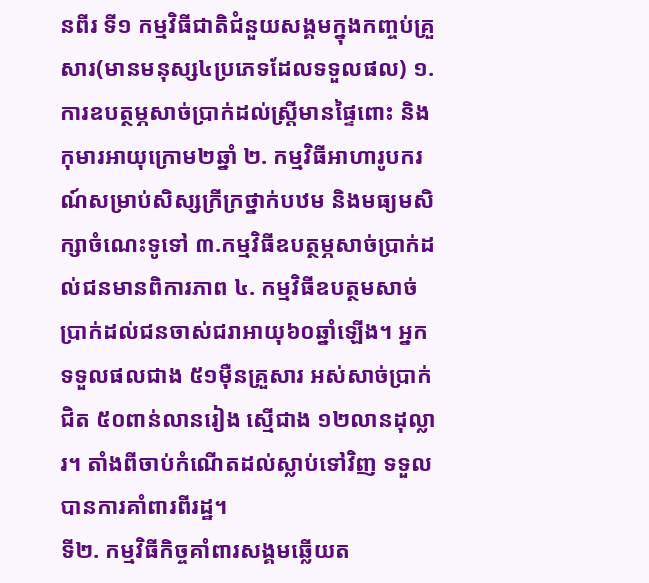នពីរ ទី១ កម្មវិធីជាតិជំនួយសង្គមក្នុងកញ្ចប់គ្រួសារ(មានមនុស្ស៤ប្រភេទដែលទទួលផល) ១. ការឧបត្ថម្ភសាច់ប្រាក់ដល់ស្ត្រីមានផ្ទៃពោះ និងកុមារអាយុក្រោម២ឆ្នាំ ២. កម្មវិធីអាហារូបករណ៍សម្រាប់សិស្សក្រីក្រថ្នាក់បឋម និងមធ្យមសិក្សាចំណេះទូទៅ ៣.កម្មវិធីឧបត្ថម្ភសាច់ប្រាក់ដល់ជនមានពិការភាព ៤. កម្មវិធីឧបត្ថមសាច់ប្រាក់ដល់ជនចាស់ជរាអាយុ៦០ឆ្នាំឡើង។ អ្នកទទួលផលជាង ៥១ម៉ឺនគ្រួសារ អស់សាច់ប្រាក់ជិត ៥០ពាន់លានរៀង ស្មើជាង ១២លានដុល្លារ។ តាំងពីចាប់កំណើតដល់ស្លាប់ទៅវិញ ទទួលបានការគាំពារពីរដ្ឋ។
ទី២. កម្មវិធីកិច្ចគាំពារសង្គមឆ្លើយត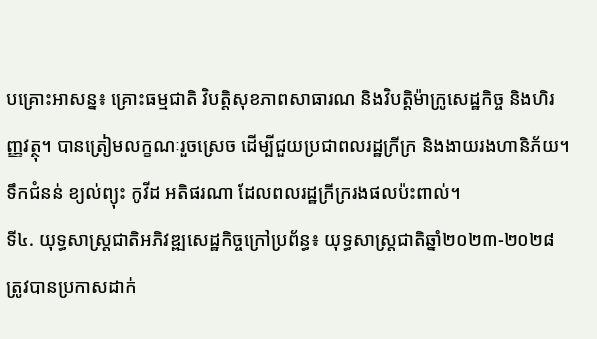បគ្រោះអាសន្ន៖ គ្រោះធម្មជាតិ វិបត្តិសុខភាពសាធារណ និងវិបត្តិម៉ាក្រូសេដ្ឋកិច្ច និងហិរញ្ញវត្ថុ។ បានត្រៀមលក្ខណៈរួចស្រេច ដើម្បីជួយប្រជាពលរដ្ឋក្រីក្រ និងងាយរងហានិភ័យ។ ទឹកជំនន់ ខ្យល់ព្យុះ កូវីដ អតិផរណា ដែលពលរដ្ឋក្រីក្ររងផលប៉ះពាល់។
ទី៤. យុទ្ធសាស្ត្រជាតិអភិវឌ្ឍសេដ្ឋកិច្ចក្រៅប្រព័ន្ធ៖ យុទ្ធសាស្ត្រជាតិឆ្នាំ២០២៣-២០២៨ ត្រូវបានប្រកាសដាក់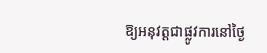ឱ្យអនុវត្តជាផ្លូវការនៅថ្ងៃ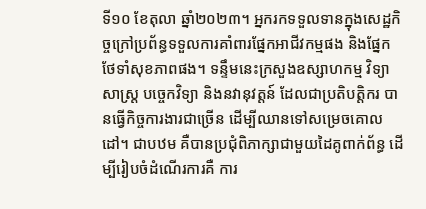ទី១០ ខែតុលា ឆ្នាំ២០២៣។ អ្នករកទទួលទានក្នុងសេដ្ឋកិច្ចក្រៅប្រព័ន្ធទទួលការគាំពារផ្នែកអាជីវកម្មផង និងផ្នែកថែទាំសុខភាពផង។ ទន្ទឹមនេះក្រសួងឧស្សាហកម្ម វិទ្យាសាស្ត្រ បច្ចេកវិទ្យា និងនវានុវត្តន៍ ដែលជាប្រតិបត្តិករ បានធ្វើកិច្ចការងារជាច្រើន ដើម្បីឈានទៅសម្រេចគោលដៅ។ ជាបឋម គឺបានប្រជុំពិភាក្សាជាមួយដៃគូពាក់ព័ន្ធ ដើម្បីរៀបចំដំណើរការគឺ ការ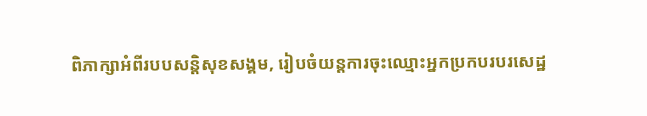ពិភាក្សាអំពីរបបសន្តិសុខសង្គម, រៀបចំយន្តការចុះឈ្មោះអ្នកប្រកបរបរសេដ្ឋ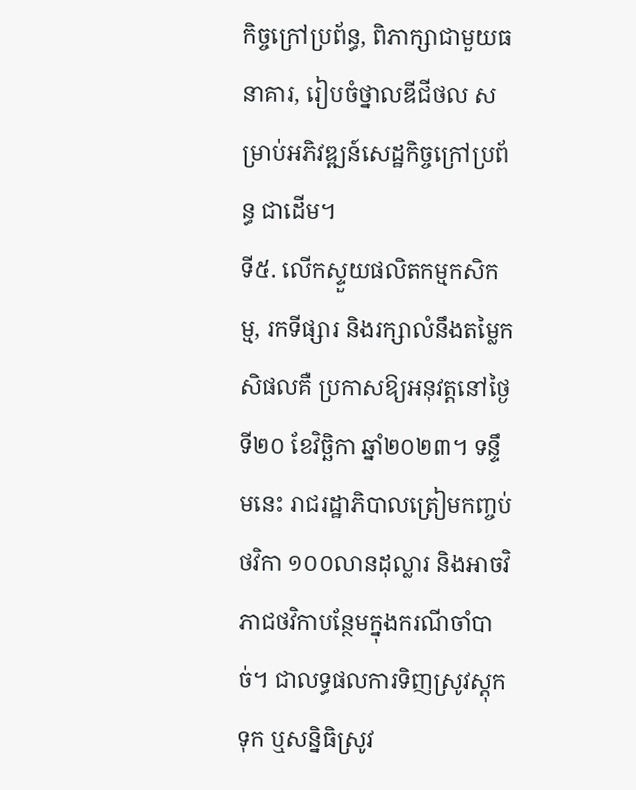កិច្ចក្រៅប្រព័ន្ធ, ពិភាក្សាជាមួយធនាគារ, រៀបចំថ្នាលឌីជីថល សម្រាប់អភិវឌ្ឍន៍សេដ្ឋកិច្ចក្រៅប្រព័ន្ធ ជាដើម។
ទី៥. លើកស្ទួយផលិតកម្មកសិកម្ម, រកទីផ្សារ និងរក្សាលំនឹងតម្លៃកសិផលគឺ ប្រកាសឱ្យអនុវត្តនៅថ្ងៃទី២០ ខែវិច្ឆិកា ឆ្នាំ២០២៣។ ទន្ទឹមនេះ រាជរដ្ឋាភិបាលត្រៀមកញ្ចប់ថវិកា ១០០លានដុល្លារ និងអាចវិភាជថវិកាបន្ថែមក្នុងករណីចាំបាច់។ ជាលទ្ធផលការទិញស្រូវស្តុកទុក ឬសន្និធិស្រូវ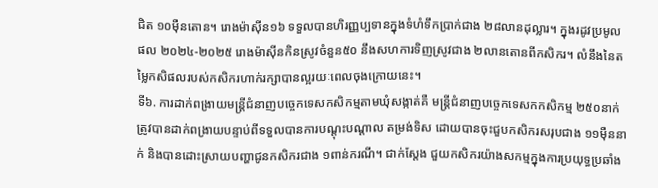ជិត ១០ម៉ឺនតោន។ រោងម៉ាស៊ីន១៦ ទទួលបានហិរញ្ញប្បទានក្នុងទំហំទឹកប្រាក់ជាង ២៨លានដុល្លារ។ ក្នុងរដូវប្រមូលផល ២០២៤-២០២៥ រោងម៉ាស៊ីនកិនស្រូវចំនួន៥០ នឹងសហការទិញស្រូវជាង ២លានតោនពីកសិករ។ លំនឹងនៃតម្លៃកសិផលរបស់កសិករហាក់រក្សាបានល្អរយៈពេលចុងក្រោយនេះ។
ទី៦. ការដាក់ពង្រាយមន្ត្រីជំនាញបច្ចេកទេសកសិកម្មតាមឃុំសង្កាត់គឺ មន្ត្រីជំនាញបច្ចេកទេសកកសិកម្ម ២៥០នាក់ ត្រូវបានដាក់ពង្រាយបន្ទាប់ពីទទួលបានការបណ្តុះបណ្តាល តម្រង់ទិស ដោយបានចុះជួបកសិករសរុបជាង ១១ម៉ឺននាក់ និងបានដោះស្រាយបញ្ហាជូនកសិករជាង ១ពាន់ករណី។ ជាក់ស្តែង ជួយកសិករយ៉ាងសកម្មក្នុងការប្រយុទ្ធប្រឆាំង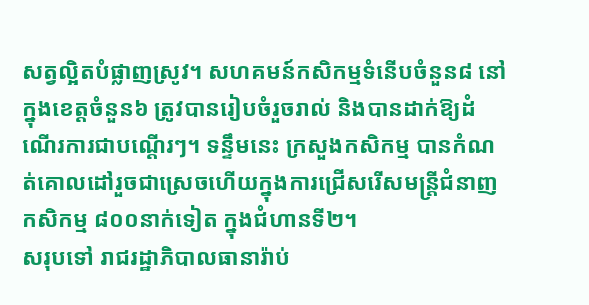សត្វល្អិតបំផ្លាញស្រូវ។ សហគមន៍កសិកម្មទំនើបចំនួន៨ នៅក្នុងខេត្តចំនួន៦ ត្រូវបានរៀបចំរួចរាល់ និងបានដាក់ឱ្យដំណើរការជាបណ្តើរៗ។ ទន្ទឹមនេះ ក្រសួងកសិកម្ម បានកំណត់គោលដៅរួចជាស្រេចហើយក្នុងការជ្រើសរើសមន្ត្រីជំនាញកសិកម្ម ៨០០នាក់ទៀត ក្នុងជំហានទី២។
សរុបទៅ រាជរដ្ឋាភិបាលធានារ៉ាប់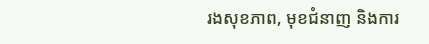រងសុខភាព, មុខជំនាញ និងការ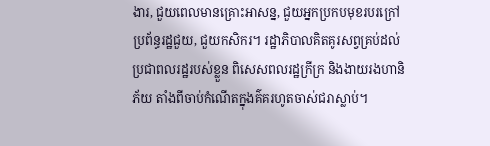ងារ, ជួយពេលមានគ្រោះអាសន្ន, ជួយអ្នកប្រកបមុខរបរក្រៅប្រព័ន្ធរដ្ឋជួយ, ជួយកសិករ។ រដ្ឋាភិបាលគិតគូរសព្វគ្រប់ដល់ប្រជាពលរដ្ឋរបស់ខ្លួន ពិសេសពលរដ្ឋក្រីក្រ និងងាយរងហានិភ័យ តាំងពីចាប់កំណើតក្នុងគ៌គរហូតចាស់ជរាស្លាប់។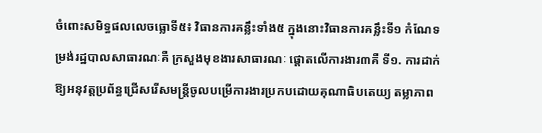ចំពោះសមិទ្ធផលលេចធ្លោទី៥៖ វិធានការគន្លឹះទាំង៥ ក្នុងនោះវិធានការគន្លឹះទី១ កំណែទម្រង់រដ្ឋបាលសាធារណៈគឺ ក្រសួងមុខងារសាធារណៈ ផ្តោតលើការងារ៣គឺ ទី១. ការដាក់ឱ្យអនុវត្តប្រព័ន្ធជ្រើសរើសមន្ត្រីចូលបម្រើការងារប្រកបដោយគុណាធិបតេយ្យ តម្លាភាព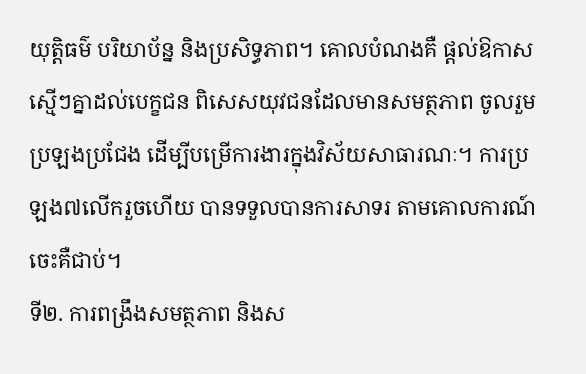យុត្តិធម៌ បរិយាប័ន្ន និងប្រសិទ្ធភាព។ គោលបំណងគឺ ផ្តល់ឱកាសស្មើៗគ្នាដល់បេក្ខជន ពិសេសយុវជនដែលមានសមត្ថភាព ចូលរួមប្រឡងប្រជែង ដើម្បីបម្រើការងារក្នុងវិស័យសាធារណៈ។ ការប្រឡង៧លើករួចហើយ បានទទួលបានការសាទរ តាមគោលការណ៍ចេះគឺជាប់។
ទី២. ការពង្រឹងសមត្ថភាព និងស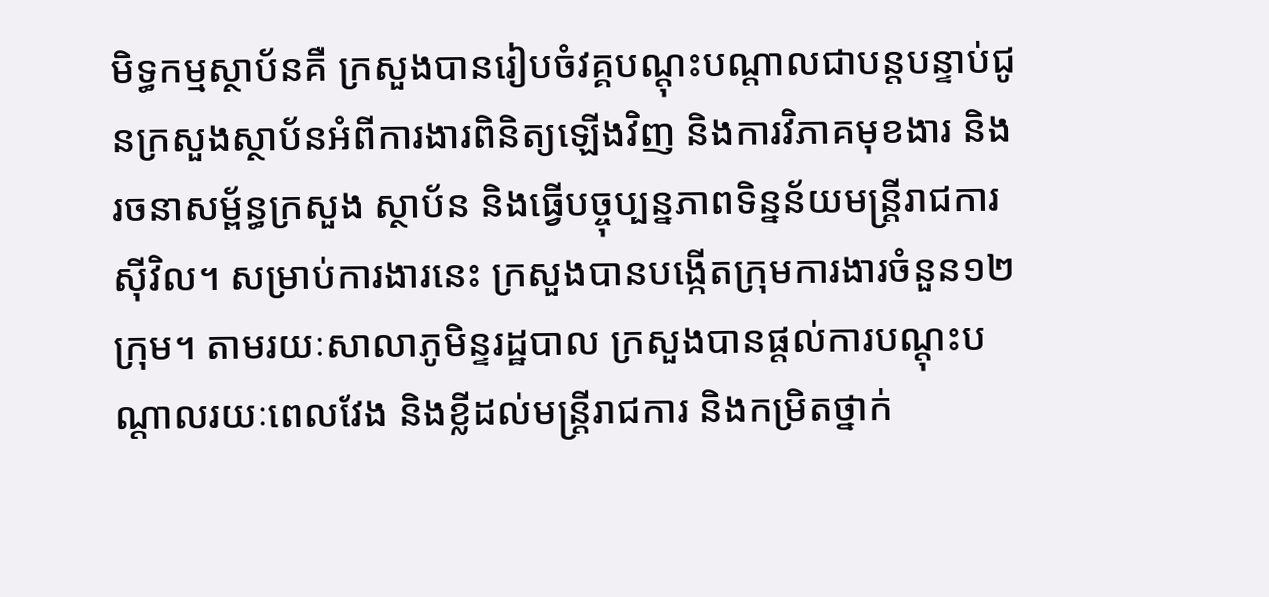មិទ្ធកម្មស្ថាប័នគឺ ក្រសួងបានរៀបចំវគ្គបណ្តុះបណ្តាលជាបន្តបន្ទាប់ជូនក្រសួងស្ថាប័នអំពីការងារពិនិត្យឡើងវិញ និងការវិភាគមុខងារ និងរចនាសម្ព័ន្ធក្រសួង ស្ថាប័ន និងធ្វើបច្ចុប្បន្នភាពទិន្នន័យមន្ត្រីរាជការស៊ីវិល។ សម្រាប់ការងារនេះ ក្រសួងបានបង្កើតក្រុមការងារចំនួន១២ក្រុម។ តាមរយៈសាលាភូមិន្ទរដ្ឋបាល ក្រសួងបានផ្តល់ការបណ្តុះបណ្តាលរយៈពេលវែង និងខ្លីដល់មន្ត្រីរាជការ និងកម្រិតថ្នាក់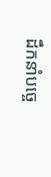ដឹកនាំបច្ចេ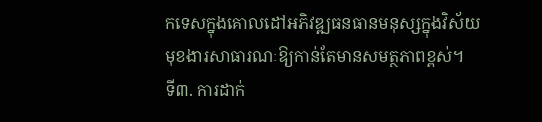កទេសក្នុងគោលដៅអភិវឌ្ឍធនធានមនុស្សក្នុងវិស័យមុខងារសាធារណៈឱ្យកាន់តែមានសមត្ថភាពខ្ពស់។
ទី៣. ការដាក់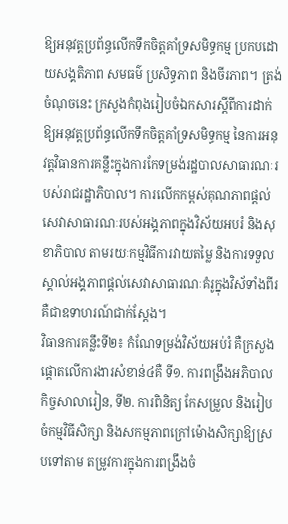ឱ្យអនុវត្តប្រព័ន្ធលើកទឹកចិត្តគាំទ្រសមិទ្ធកម្ម ប្រកបដោយសង្គតិភាព សមធម៌ ប្រសិទ្ធភាព និងចីរភាព។ ត្រង់ចំណុចនេះ ក្រសួងកំពុងរៀបចំឯកសារស្តីពីការដាក់ឱ្យអនុវត្តប្រព័ន្ធលើកទឹកចិត្តគាំទ្រសមិទ្ធកម្ម នៃការអនុវត្តវិធានការគន្លឹះក្នុងការកែទម្រង់រដ្ឋបាលសាធារណៈរបស់រាជរដ្ឋាភិបាល។ ការលើកកម្ពស់គុណភាពផ្តល់សេវាសាធារណៈរបស់អង្គភាពក្នុងវិស័យអបរំ និងសុខាភិបាល តាមរយៈកម្មវិធីការវាយតម្លៃ និងការទទួលស្គាល់អង្គភាពផ្តល់សេវាសាធារណៈគំរូក្នុងវិស័ទាំងពីរគឺជាឧទាហរណ៍ជាក់ស្តែង។
វិធានការគន្លឹះទី២៖ កំណែទម្រង់វិស័យអប់រំ គឺក្រសួងផ្តោតលើការងារសំខាន់៤គឺ ទី១. ការពង្រឹងអភិបាលកិច្ចសាលារៀន, ទី២. ការពិនិត្យ កែសម្រួល និងរៀបចំកម្មវិធីសិក្សា និងសកម្មភាពក្រៅម៉ោងសិក្សាឱ្យស្របទៅតាម តម្រូវការក្នុងការពង្រឹងចំ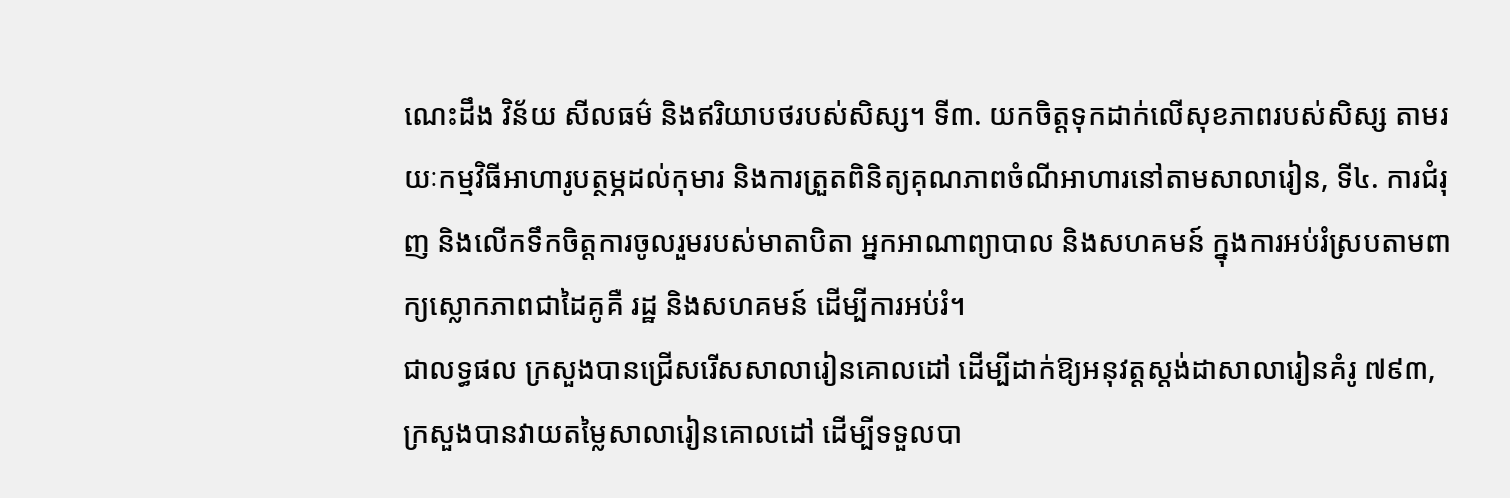ណេះដឹង វិន័យ សីលធម៌ និងឥរិយាបថរបស់សិស្ស។ ទី៣. យកចិត្តទុកដាក់លើសុខភាពរបស់សិស្ស តាមរយៈកម្មវិធីអាហារូបត្ថម្ភដល់កុមារ និងការត្រួតពិនិត្យគុណភាពចំណីអាហារនៅតាមសាលារៀន, ទី៤. ការជំរុញ និងលើកទឹកចិត្តការចូលរួមរបស់មាតាបិតា អ្នកអាណាព្យាបាល និងសហគមន៍ ក្នុងការអប់រំស្របតាមពាក្យស្លោកភាពជាដៃគូគឺ រដ្ឋ និងសហគមន៍ ដើម្បីការអប់រំ។
ជាលទ្ធផល ក្រសួងបានជ្រើសរើសសាលារៀនគោលដៅ ដើម្បីដាក់ឱ្យអនុវត្តស្តង់ដាសាលារៀនគំរូ ៧៩៣, ក្រសួងបានវាយតម្លៃសាលារៀនគោលដៅ ដើម្បីទទួលបា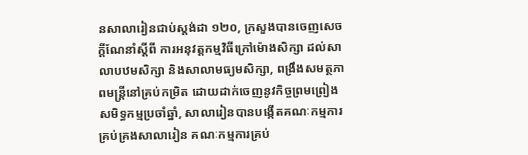នសាលារៀនជាប់ស្តង់ដា ១២០, ក្រសួងបានចេញសេចក្តីណែនាំស្តីពី ការអនុវត្តកម្មវិធីក្រៅម៉ោងសិក្សា ដល់សាលាបឋមសិក្សា និងសាលាមធ្យមសិក្សា, ពង្រឹងសមត្ថភាពមន្ត្រីនៅគ្រប់កម្រិត ដោយដាក់ចេញនូវកិច្ចព្រមព្រៀងសមិទ្ធកម្មប្រចាំឆ្នាំ, សាលារៀនបានបង្កើតគណៈកម្មការគ្រប់គ្រងសាលារៀន គណៈកម្មការគ្រប់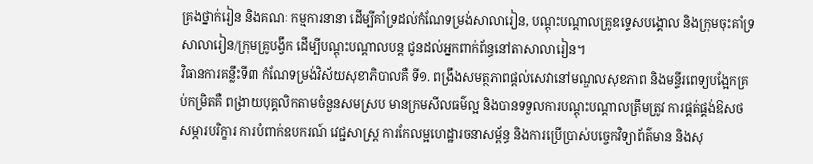គ្រងថ្នាក់រៀន និងគណៈ កម្មការនានា ដើម្បីគាំទ្រដល់កំណែទម្រង់សាលារៀន, បណ្តុះបណ្តាលគ្រូឧទ្ទេសបង្គោល និងក្រុមចុះគាំទ្រសាលារៀន/ក្រុមគ្រូបង្វឹក ដើម្បីបណ្តុះបណ្តាលបន្ត ជូនដល់អ្នកពាក់ព័ន្ធនៅតាសាលារៀន។
វិធានការគន្លឹះទី៣ កំណែទម្រង់វិស័យសុខាភិបាលគឺ ទី១. ពង្រឹងសមត្ថភាពផ្តល់សេវានៅមណ្ឌលសុខភាព និងមន្ទីរពេទ្យបង្អែកគ្រប់កម្រិតគឺ ពង្រាយបុគ្គលិកតាមចំនួនសមស្រប មានក្រមសីលធម៌ល្អ និងបានទទួលការបណ្តុះបណ្តាលត្រឹមត្រូវ ការផ្គត់ផ្គង់ឱសថ សម្ភារបរិក្ខារ ការបំពាក់ឧបករណ៍ វេជ្ជសាស្ត្រ ការកែលម្អហេដ្ឋារចនាសម្ព័ន្ធ និងការប្រើប្រាស់បច្ចេកវិទ្យាព័ត៌មាន និងសុ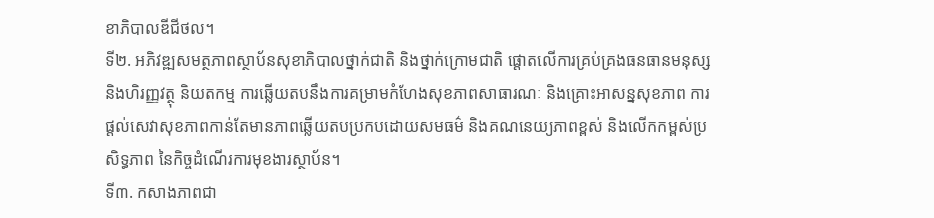ខាភិបាលឌីជីថល។
ទី២. អភិវឌ្ឍសមត្ថភាពស្ថាប័នសុខាភិបាលថ្នាក់ជាតិ និងថ្នាក់ក្រោមជាតិ ផ្តោតលើការគ្រប់គ្រងធនធានមនុស្ស និងហិរញ្ញវត្ថុ និយតកម្ម ការឆ្លើយតបនឹងការគម្រាមកំហែងសុខភាពសាធារណៈ និងគ្រោះអាសន្នសុខភាព ការផ្តល់សេវាសុខភាពកាន់តែមានភាពឆ្លើយតបប្រកបដោយសមធម៌ និងគណនេយ្យភាពខ្ពស់ និងលើកកម្ពស់ប្រសិទ្ធភាព នៃកិច្ចដំណើរការមុខងារស្ថាប័ន។
ទី៣. កសាងភាពជា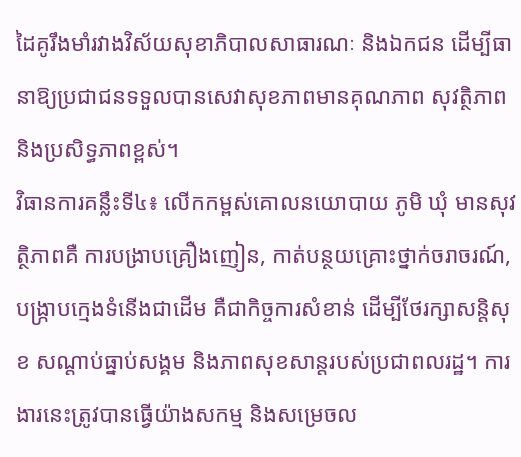ដៃគូរឹងមាំរវាងវិស័យសុខាភិបាលសាធារណៈ និងឯកជន ដើម្បីធានាឱ្យប្រជាជនទទួលបានសេវាសុខភាពមានគុណភាព សុវត្ថិភាព និងប្រសិទ្ធភាពខ្ពស់។
វិធានការគន្លឹះទី៤៖ លើកកម្ពស់គោលនយោបាយ ភូមិ ឃុំ មានសុវត្ថិភាពគឺ ការបង្រាបគ្រឿងញៀន, កាត់បន្ថយគ្រោះថ្នាក់ចរាចរណ៍, បង្ក្រាបក្មេងទំនើងជាដើម គឺជាកិច្ចការសំខាន់ ដើម្បីថែរក្សាសន្តិសុខ សណ្តាប់ធ្នាប់សង្គម និងភាពសុខសាន្តរបស់ប្រជាពលរដ្ឋ។ ការងារនេះត្រូវបានធ្វើយ៉ាងសកម្ម និងសម្រេចល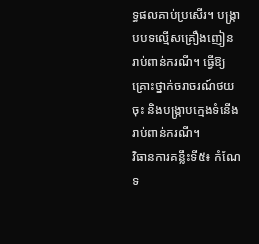ទ្ធផលគាប់ប្រសើរ។ បង្ក្រាបបទល្មើសគ្រឿងញៀនរាប់ពាន់ករណី។ ធ្វើឱ្យគ្រោះថ្នាក់ចរាចរណ៍ថយចុះ និងបង្ក្រាបក្មេងទំនើងរាប់ពាន់ករណី។
វិធានការគន្លឹះទី៥៖ កំណែទ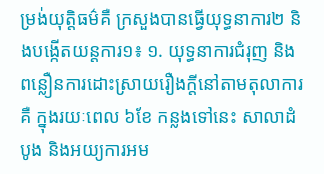ម្រង់យុត្តិធម៌គឺ ក្រសួងបានធ្វើយុទ្ធនាការ២ និងបង្កើតយន្តការ១៖ ១. យុទ្ធនាការជំរុញ និងពន្លឿនការដោះស្រាយរឿងក្តីនៅតាមតុលាការគឺ ក្នុងរយៈពេល ៦ខែ កន្លងទៅនេះ សាលាដំបូង និងអយ្យការអម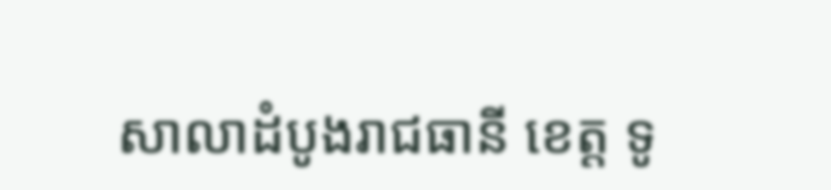សាលាដំបូងរាជធានី ខេត្ត ទូ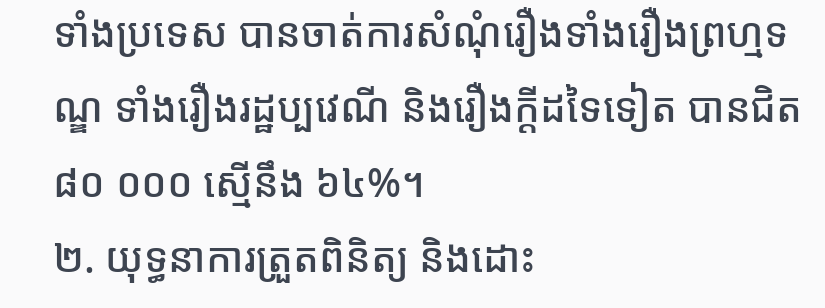ទាំងប្រទេស បានចាត់ការសំណុំរឿងទាំងរឿងព្រហ្មទណ្ឌ ទាំងរឿងរដ្ឋប្បវេណី និងរឿងក្ដីដទៃទៀត បានជិត ៨០ ០០០ ស្មើនឹង ៦៤%។
២. យុទ្ធនាការត្រួតពិនិត្យ និងដោះ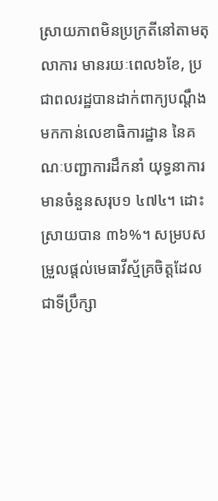ស្រាយភាពមិនប្រក្រតីនៅតាមតុលាការ មានរយៈពេល៦ខែ, ប្រជាពលរដ្ឋបានដាក់ពាក្យបណ្តឹងមកកាន់លេខាធិការដ្ឋាន នៃគណៈបញ្ជាការដឹកនាំ យុទ្ធនាការមានចំនួនសរុប១ ៤៧៤។ ដោះស្រាយបាន ៣៦%។ សម្របសម្រួលផ្តល់មេធាវីស្ម័គ្រចិត្ដដែលជាទីប្រឹក្សា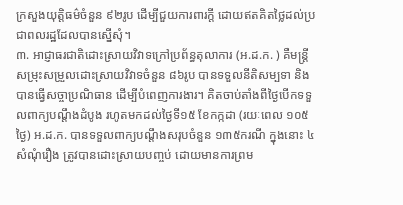ក្រសួងយុត្តិធម៌ចំនួន ៩២រូប ដើម្បីជួយការពារក្តី ដោយឥតគិតថ្លៃដល់ប្រជាពលរដ្ឋដែលបានស្នើសុំ។
៣. អាជ្ញាធរជាតិដោះស្រាយវិវាទក្រៅប្រព័ន្ធតុលាការ (អ.ដ.ក. ) គឺមន្ត្រីសម្រុះសម្រួលដោះស្រាយវិវាទចំនួន ៨៦រូប បានទទួលនីតិសម្បទា និងបានធ្វើសច្ចាប្រណិធាន ដើម្បីបំពេញការងារ។ គិតចាប់តាំងពីថ្ងៃបើកទទួលពាក្យបណ្តឹងដំបូង រហូតមកដល់ថ្ងៃទី១៥ ខែកក្កដា (រយៈពេល ១០៥ថ្ងៃ) អ.ដ.ក. បានទទួលពាក្យបណ្តឹងសរុបចំនួន ១៣៥ករណី ក្នុងនោះ ៤សំណុំរឿង ត្រូវបានដោះស្រាយបញ្ចប់ ដោយមានការព្រម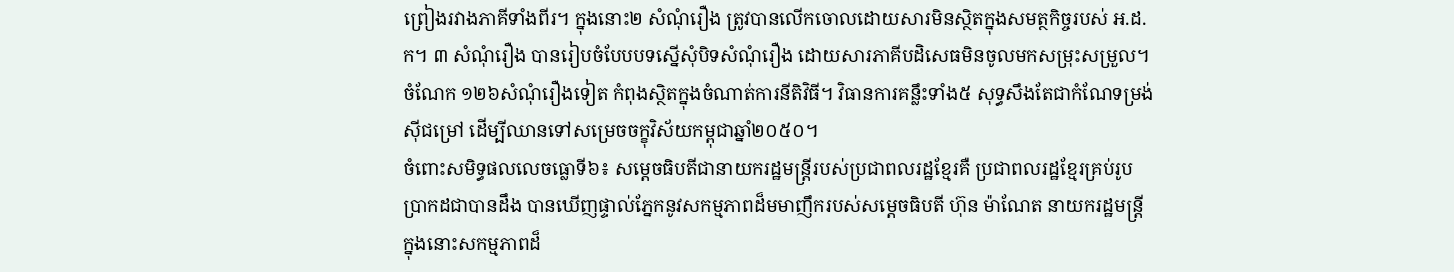ព្រៀងរវាងភាគីទាំងពីរ។ ក្នុងនោះ២ សំណុំរឿង ត្រូវបានលើកចោលដោយសារមិនស្ថិតក្នុងសមត្ថកិច្ចរបស់ អ.ដ.ក។ ៣ សំណុំរឿង បានរៀបចំបែបបទស្នើសុំបិទសំណុំរឿង ដោយសារភាគីបដិសេធមិនចូលមកសម្រុះសម្រួល។ ចំណែក ១២៦សំណុំរឿងទៀត កំពុងស្ថិតក្នុងចំណាត់ការនីតិវិធី។ វិធានការគន្លឹះទាំង៥ សុទ្ធសឹងតែជាកំណែទម្រង់ស៊ីជម្រៅ ដើម្បីឈានទៅសម្រេចចក្ខុវិស័យកម្ពុជាឆ្នាំ២០៥០។
ចំពោះសមិទ្ធផលលេចធ្លោទី៦៖ សម្តេចធិបតីជានាយករដ្ឋមន្ត្រីរបស់ប្រជាពលរដ្ឋខ្មែរគឺ ប្រជាពលរដ្ឋខ្មែរគ្រប់រូបប្រាកដជាបានដឹង បានឃើញផ្ទាល់ភ្នែកនូវសកម្មភាពដ៏មមាញឹករបស់សម្តេចធិបតី ហ៊ុន ម៉ាណែត នាយករដ្ឋមន្ត្រី ក្នុងនោះសកម្មភាពដ៏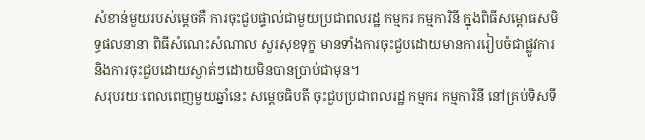សំខាន់មួយរបស់ម្តេចគឺ ការចុះជួបផ្ទាល់ជាមួយប្រជាពលរដ្ឋ កម្មករ កម្មការិនី ក្នុងពិធីសម្ពោធសមិទ្ធផលនានា ពិធីសំណេះសំណាល សួរសុខទុក្ខ មានទាំងការចុះជួបដោយមានការរៀបចំជាផ្លូវការ និងការចុះជួបដោយស្ងាត់ៗដោយមិនបានប្រាប់ជាមុន។
សរុបរយៈពេលពេញមួយឆ្នាំនេះ សម្តេចធិបតី ចុះជួបប្រជាពលរដ្ឋ កម្មករ កម្មការិនី នៅគ្រប់ទិសទី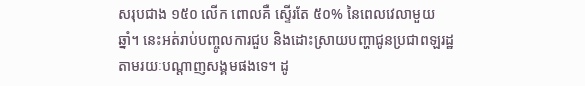សរុបជាង ១៥០ លើក ពោលគឺ ស្ទើរតែ ៥០% នៃពេលវេលាមួយឆ្នាំ។ នេះអត់រាប់បញ្ចូលការជួប និងដោះស្រាយបញ្ហាជូនប្រជាពឡរដ្ឋតាមរយៈបណ្តាញសង្គមផងទេ។ ដូ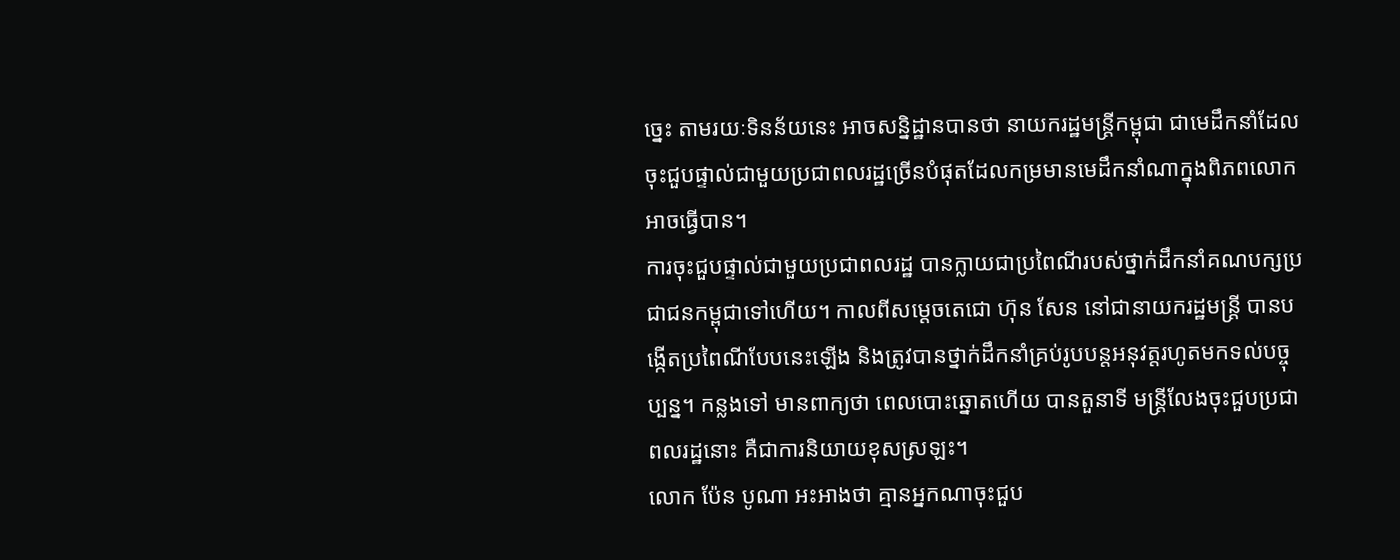ច្នេះ តាមរយៈទិនន័យនេះ អាចសន្និដ្ឋានបានថា នាយករដ្ឋមន្ត្រីកម្ពុជា ជាមេដឹកនាំដែលចុះជួបផ្ទាល់ជាមួយប្រជាពលរដ្ឋច្រើនបំផុតដែលកម្រមានមេដឹកនាំណាក្នុងពិភពលោកអាចធ្វើបាន។
ការចុះជួបផ្ទាល់ជាមួយប្រជាពលរដ្ឋ បានក្លាយជាប្រពៃណីរបស់ថ្នាក់ដឹកនាំគណបក្សប្រជាជនកម្ពុជាទៅហើយ។ កាលពីសម្តេចតេជោ ហ៊ុន សែន នៅជានាយករដ្ឋមន្ត្រី បានបង្កើតប្រពៃណីបែបនេះឡើង និងត្រូវបានថ្នាក់ដឹកនាំគ្រប់រូបបន្តអនុវត្តរហូតមកទល់បច្ចុប្បន្ន។ កន្លងទៅ មានពាក្យថា ពេលបោះឆ្នោតហើយ បានតួនាទី មន្ត្រីលែងចុះជួបប្រជាពលរដ្ឋនោះ គឺជាការនិយាយខុសស្រឡះ។
លោក ប៉ែន បូណា អះអាងថា គ្មានអ្នកណាចុះជួប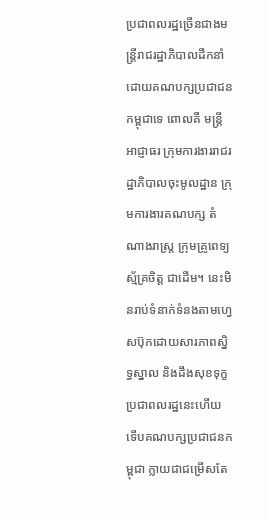ប្រជាពលរដ្ឋច្រើនជាងមន្ត្រីរាជរដ្ឋាភិបាលដឹកនាំដោយគណបក្សប្រជាជនកម្ពុជាទេ ពោលគឺ មន្ត្រីអាជ្ញាធរ ក្រុមការងាររាជរដ្ឋាភិបាលចុះមូលដ្ឋាន ក្រុមការងារគណបក្ស តំណាងរាស្ត្រ ក្រុមគ្រូពេទ្យស្ម័គ្រចិត្ត ជាដើម។ នេះមិនរាប់ទំនាក់ទំនងតាមហ្វេសប៊ុកដោយសារភាពស្និទ្ធស្នាល និងដឹងសុខទុក្ខប្រជាពលរដ្ឋនេះហើយ ទើបគណបក្សប្រជាជនកម្ពុជា ក្លាយជាជម្រើសតែ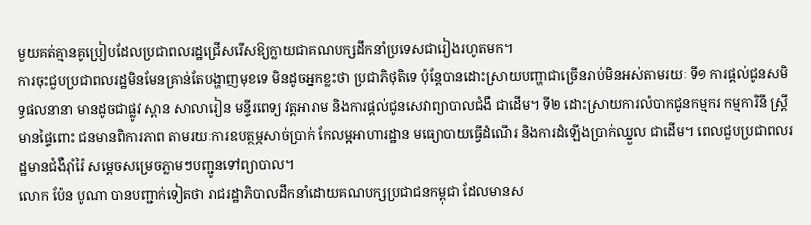មួយគត់គ្មានគូប្រៀបដែលប្រជាពលរដ្ឋជ្រើសរើសឱ្យក្លាយជាគណបក្សដឹកនាំប្រទេសជារៀងរហូតមក។
ការចុះជួបប្រជាពលរដ្ឋមិនមែនគ្រាន់តែបង្ហាញមុខទេ មិនដូចអ្នកខ្លះថា ប្រជាភិថុតិទេ ប៉ុន្តែបានដោះស្រាយបញ្ហាជាច្រើនរាប់មិនអស់តាមរយៈ ទី១ ការផ្តល់ជូនសមិទ្ធផលនានា មានដូចជាផ្លូវ ស្ពាន សាលារៀន មន្ទីរពេទ្យ វត្តអារាម និងការផ្តល់ជូនសេវាព្យាបាលជំងឺ ជាដើម។ ទី២ ដោះស្រាយការលំបាកជូនកម្មករ កម្មការិនី ស្ត្រីមានផ្ទៃពោះ ជនមានពិការភាព តាមរយៈការឧបត្ថម្ភសាច់ប្រាក់ កែលម្អអាហារដ្ឋាន មធ្យោបាយធ្វើដំណើរ និងការដំឡើងប្រាក់ឈ្នួល ជាដើម។ ពេលជួបប្រជាពលរដ្ឋមានជំងឺរ៉ាំរ៉ៃ សម្តេចសម្រេចភ្លាមៗបញ្ជូនទៅព្យាបាល។
លោក ប៉ែន បូណា បានបញ្ជាក់ទៀតថា រាជរដ្ឋាភិបាលដឹកនាំដោយគណបក្សប្រជាជនកម្ពុជា ដែលមានស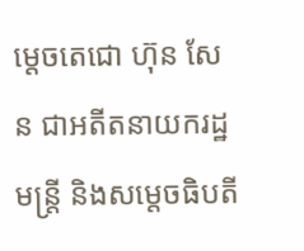ម្តេចតេជោ ហ៊ុន សែន ជាអតីតនាយករដ្ឋមន្ត្រី និងសម្តេចធិបតី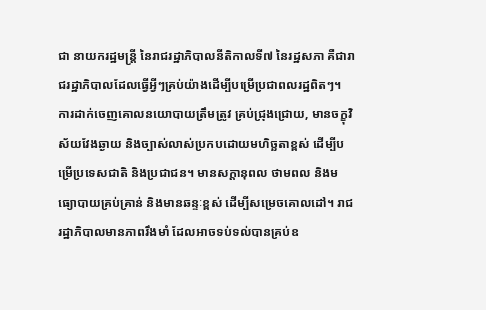ជា នាយករដ្ឋមន្ត្រី នៃរាជរដ្ឋាភិបាលនីតិកាលទី៧ នៃរដ្ឋសភា គឺជារាជរដ្ឋាភិបាលដែលធ្វើអ្វីៗគ្រប់យ៉ាងដើម្បីបម្រើប្រជាពលរដ្ឋពិតៗ។
ការដាក់ចេញគោលនយោបាយត្រឹមត្រូវ គ្រប់ជ្រុងជ្រោយ, មានចក្ខុវិស័យវែងឆ្ងាយ និងច្បាស់លាស់ប្រកបដោយមហិច្ឆតាខ្ពស់ ដើម្បីបម្រើប្រទេសជាតិ និងប្រជាជន។ មានសក្តានុពល ថាមពល និងមធ្យោបាយគ្រប់គ្រាន់ និងមានឆន្ទៈខ្ពស់ ដើម្បីសម្រេចគោលដៅ។ រាជរដ្ឋាភិបាលមានភាពរឹងមាំ ដែលអាចទប់ទល់បានគ្រប់ឧ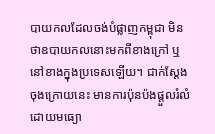បាយកលដែលចង់បំផ្លាញកម្ពុជា មិនថាឧបាយកលនោះមកពីខាងក្រៅ ឬនៅខាងក្នុងប្រទេសឡើយ។ ជាក់ស្តែង ចុងក្រោយនេះ មានការប៉ុនប៉ងផ្តួលរំលំដោយមធ្យោ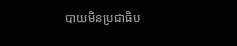បាយមិនប្រជាធិប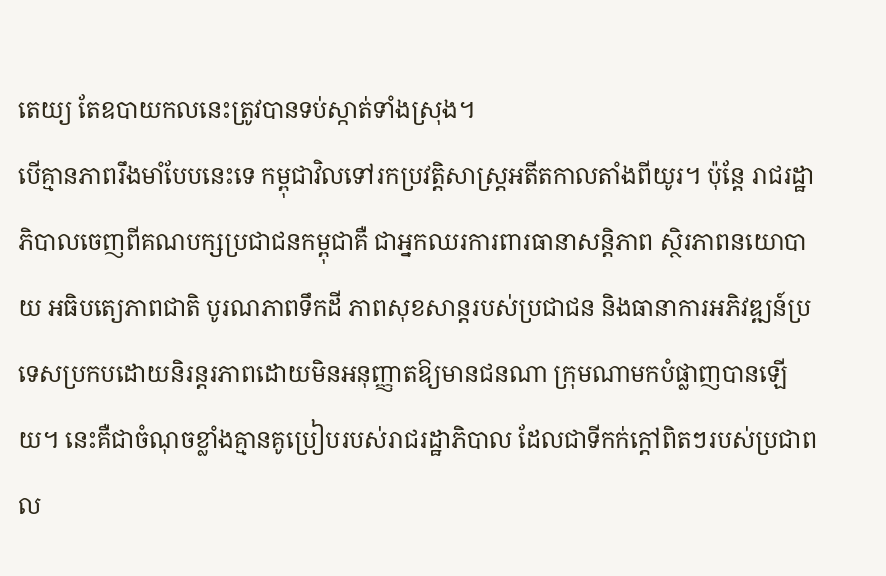តេយ្យ តែឧបាយកលនេះត្រូវបានទប់ស្កាត់ទាំងស្រុង។
បើគ្មានភាពរឹងមាំបែបនេះទេ កម្ពុជាវិលទៅរកប្រវត្តិសាស្ត្រអតីតកាលតាំងពីយូរ។ ប៉ុន្តែ រាជរដ្ឋាភិបាលចេញពីគណបក្សប្រជាជនកម្ពុជាគឺ ជាអ្នកឈរការពារធានាសន្តិភាព ស្ថិរភាពនយោបាយ អធិបតេ្យភាពជាតិ បូរណភាពទឹកដី ភាពសុខសាន្តរបស់ប្រជាជន និងធានាការអភិវឌ្ឍន៍ប្រទេសប្រកបដោយនិរន្តរភាពដោយមិនអនុញ្ញាតឱ្យមានជនណា ក្រុមណាមកបំផ្លាញបានឡើយ។ នេះគឺជាចំណុចខ្លាំងគ្មានគូប្រៀបរបស់រាជរដ្ឋាភិបាល ដែលជាទីកក់ក្តៅពិតៗរបស់ប្រជាពល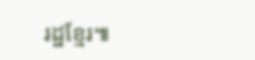រដ្ឋខ្មែរ៕